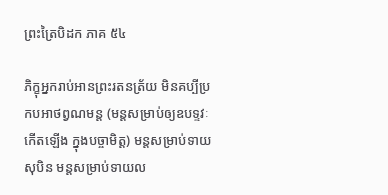ព្រះត្រៃបិដក ភាគ ៥៤

ភិក្ខុអ្នករាប់អានព្រះរតនត្រ័យ មិនគប្បីប្រកបអាថព្វណមន្ត (មន្តសម្រាប់ឲ្យឧបទ្ទវៈកើតឡើង ក្នុងបច្ចាមិត្ត) មន្តសម្រាប់ទាយសុបិន មន្តសម្រាប់ទាយល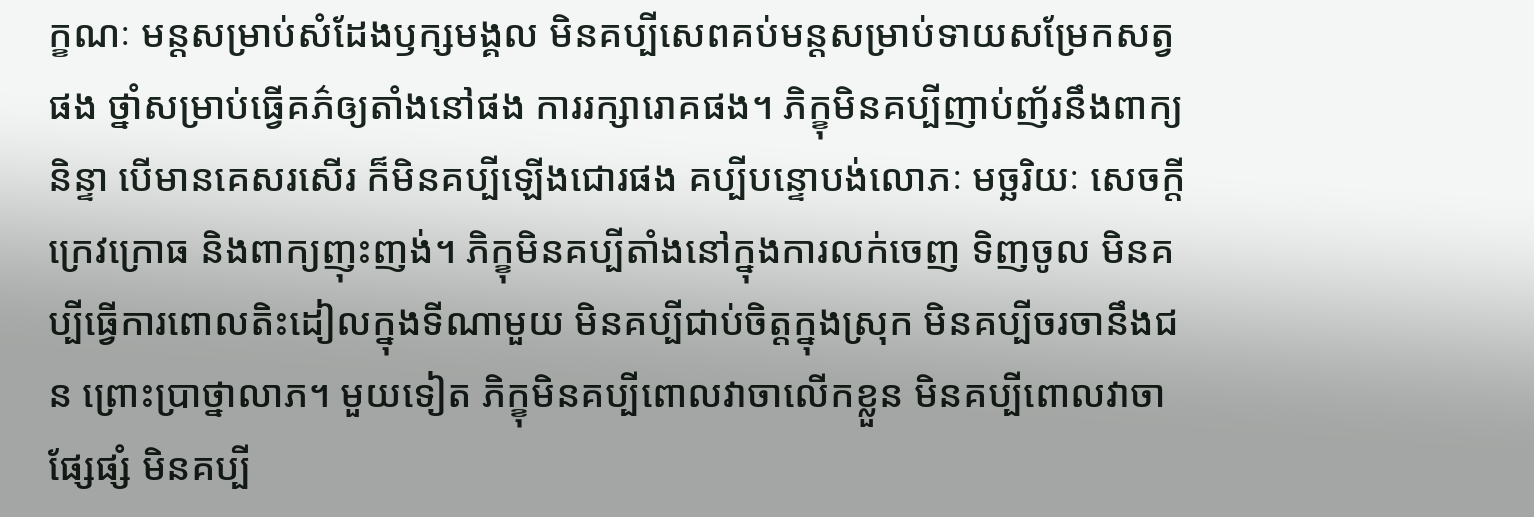ក្ខណៈ មន្តសម្រាប់សំដែងឫក្សមង្គល មិនគប្បីសេពគប់មន្តសម្រាប់ទាយសម្រែកសត្វផង ថ្នាំសម្រាប់ធ្វើគភ៌ឲ្យតាំងនៅផង ការរក្សារោគផង។ ភិក្ខុមិនគប្បីញាប់ញ័រនឹងពាក្យនិន្ទា បើមានគេសរសើរ ក៏មិនគប្បីឡើងជោរផង គប្បីបន្ទោបង់លោភៈ មច្ឆរិយៈ សេចក្តីក្រេវក្រោធ និងពាក្យញុះញង់។ ភិក្ខុមិនគប្បីតាំងនៅក្នុងការលក់ចេញ ទិញចូល មិនគប្បីធ្វើការពោលតិះដៀលក្នុងទីណាមួយ មិនគប្បីជាប់ចិត្តក្នុងស្រុក មិនគប្បីចរចានឹងជន ព្រោះបា្រថ្នាលាភ។ មួយទៀត ភិក្ខុមិនគប្បីពោលវាចាលើកខ្លួន មិនគប្បីពោលវាចាផ្សែផ្សំ មិនគប្បី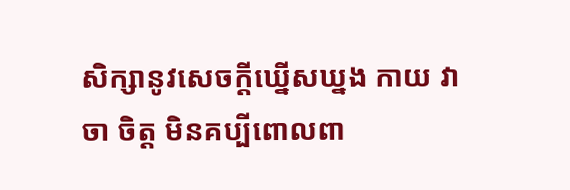សិក្សានូវសេចក្តីឃ្នើសឃ្នង កាយ វាចា ចិត្ត មិនគប្បីពោលពា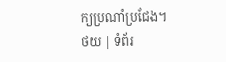ក្យប្រណាំប្រជែង។
ថយ | ទំព័រ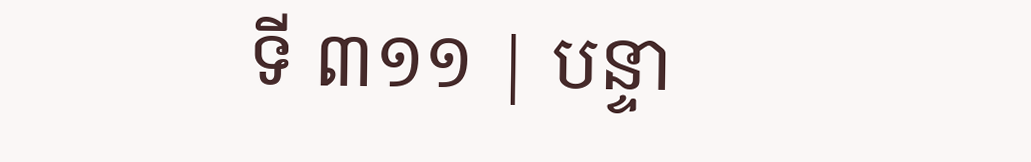ទី ៣១១ | បន្ទា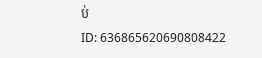ប់
ID: 636865620690808422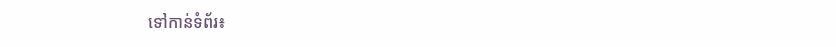ទៅកាន់ទំព័រ៖